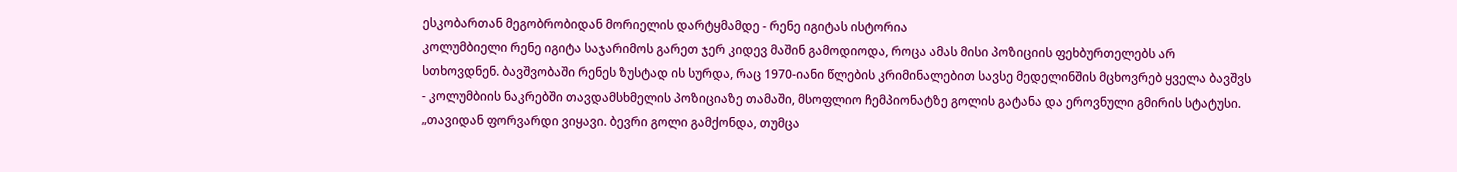ესკობართან მეგობრობიდან მორიელის დარტყმამდე - რენე იგიტას ისტორია
კოლუმბიელი რენე იგიტა საჯარიმოს გარეთ ჯერ კიდევ მაშინ გამოდიოდა, როცა ამას მისი პოზიციის ფეხბურთელებს არ სთხოვდნენ. ბავშვობაში რენეს ზუსტად ის სურდა, რაც 1970-იანი წლების კრიმინალებით სავსე მედელინშის მცხოვრებ ყველა ბავშვს - კოლუმბიის ნაკრებში თავდამსხმელის პოზიციაზე თამაში, მსოფლიო ჩემპიონატზე გოლის გატანა და ეროვნული გმირის სტატუსი.
„თავიდან ფორვარდი ვიყავი. ბევრი გოლი გამქონდა, თუმცა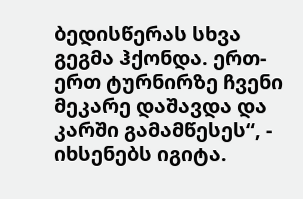ბედისწერას სხვა გეგმა ჰქონდა. ერთ-ერთ ტურნირზე ჩვენი მეკარე დაშავდა და კარში გამამწესეს“, - იხსენებს იგიტა.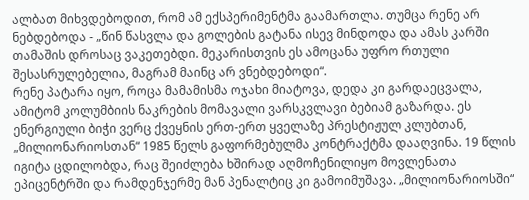ალბათ მიხვდებოდით, რომ ამ ექსპერიმენტმა გაამართლა. თუმცა რენე არ ნებდებოდა - „წინ წასვლა და გოლების გატანა ისევ მინდოდა და ამას კარში თამაშის დროსაც ვაკეთებდი. მეკარისთვის ეს ამოცანა უფრო რთული შესასრულებელია, მაგრამ მაინც არ ვნებდებოდი“.
რენე პატარა იყო, როცა მამამისმა ოჯახი მიატოვა, დედა კი გარდაეცვალა, ამიტომ კოლუმბიის ნაკრების მომავალი ვარსკვლავი ბებიამ გაზარდა. ეს ენერგიული ბიჭი ვერც ქვეყნის ერთ-ერთ ყველაზე პრესტიჟულ კლუბთან, „მილიონარიოსთან“ 1985 წელს გაფორმებულმა კონტრაქტმა დააღვინა. 19 წლის იგიტა ცდილობდა, რაც შეიძლება ხშირად აღმოჩენილიყო მოვლენათა ეპიცენტრში და რამდენჯერმე მან პენალტიც კი გამოიმუშავა. „მილიონარიოსში“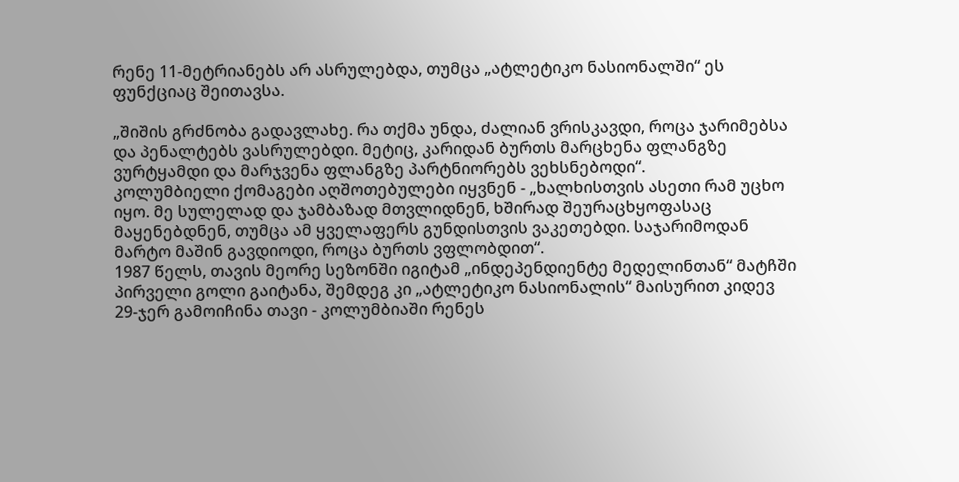რენე 11-მეტრიანებს არ ასრულებდა, თუმცა „ატლეტიკო ნასიონალში“ ეს ფუნქციაც შეითავსა.

„შიშის გრძნობა გადავლახე. რა თქმა უნდა, ძალიან ვრისკავდი, როცა ჯარიმებსა და პენალტებს ვასრულებდი. მეტიც, კარიდან ბურთს მარცხენა ფლანგზე ვურტყამდი და მარჯვენა ფლანგზე პარტნიორებს ვეხსნებოდი“.
კოლუმბიელი ქომაგები აღშოთებულები იყვნენ - „ხალხისთვის ასეთი რამ უცხო იყო. მე სულელად და ჯამბაზად მთვლიდნენ, ხშირად შეურაცხყოფასაც მაყენებდნენ, თუმცა ამ ყველაფერს გუნდისთვის ვაკეთებდი. საჯარიმოდან მარტო მაშინ გავდიოდი, როცა ბურთს ვფლობდით“.
1987 წელს, თავის მეორე სეზონში იგიტამ „ინდეპენდიენტე მედელინთან“ მატჩში პირველი გოლი გაიტანა, შემდეგ კი „ატლეტიკო ნასიონალის“ მაისურით კიდევ 29-ჯერ გამოიჩინა თავი - კოლუმბიაში რენეს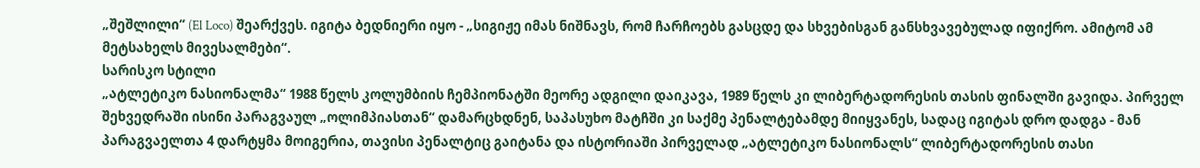„შეშლილი“ (El Loco) შეარქვეს. იგიტა ბედნიერი იყო - „სიგიჟე იმას ნიშნავს, რომ ჩარჩოებს გასცდე და სხვებისგან განსხვავებულად იფიქრო. ამიტომ ამ მეტსახელს მივესალმები“.
სარისკო სტილი
„ატლეტიკო ნასიონალმა“ 1988 წელს კოლუმბიის ჩემპიონატში მეორე ადგილი დაიკავა, 1989 წელს კი ლიბერტადორესის თასის ფინალში გავიდა. პირველ შეხვედრაში ისინი პარაგვაულ „ოლიმპიასთან“ დამარცხდნენ, საპასუხო მატჩში კი საქმე პენალტებამდე მიიყვანეს, სადაც იგიტას დრო დადგა - მან პარაგვაელთა 4 დარტყმა მოიგერია, თავისი პენალტიც გაიტანა და ისტორიაში პირველად „ატლეტიკო ნასიონალს“ ლიბერტადორესის თასი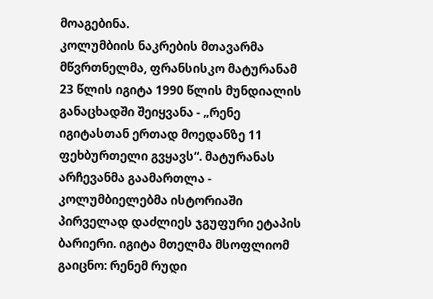მოაგებინა.
კოლუმბიის ნაკრების მთავარმა მწვრთნელმა, ფრანსისკო მატურანამ 23 წლის იგიტა 1990 წლის მუნდიალის განაცხადში შეიყვანა - „რენე იგიტასთან ერთად მოედანზე 11 ფეხბურთელი გვყავს“. მატურანას არჩევანმა გაამართლა - კოლუმბიელებმა ისტორიაში პირველად დაძლიეს ჯგუფური ეტაპის ბარიერი. იგიტა მთელმა მსოფლიომ გაიცნო: რენემ რუდი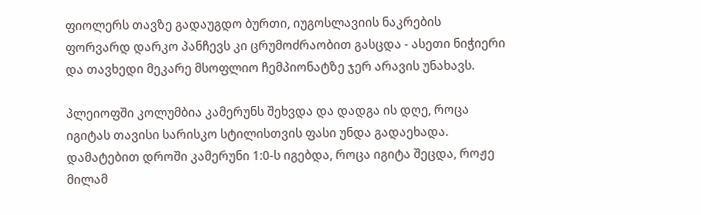ფიოლერს თავზე გადაუგდო ბურთი, იუგოსლავიის ნაკრების ფორვარდ დარკო პანჩევს კი ცრუმოძრაობით გასცდა - ასეთი ნიჭიერი და თავხედი მეკარე მსოფლიო ჩემპიონატზე ჯერ არავის უნახავს.

პლეიოფში კოლუმბია კამერუნს შეხვდა და დადგა ის დღე, როცა იგიტას თავისი სარისკო სტილისთვის ფასი უნდა გადაეხადა. დამატებით დროში კამერუნი 1:0-ს იგებდა, როცა იგიტა შეცდა, როჟე მილამ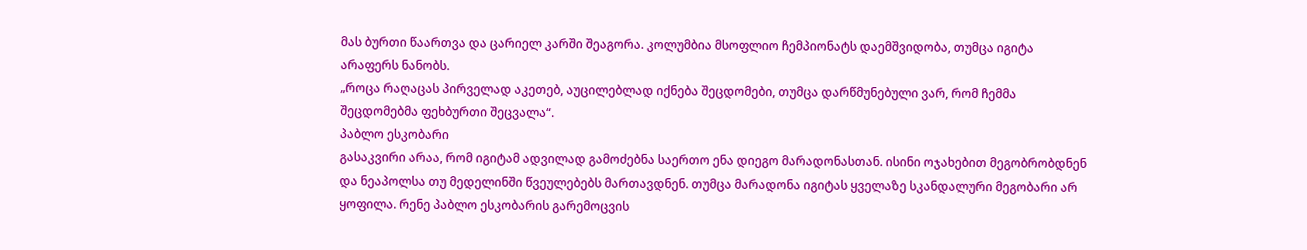მას ბურთი წაართვა და ცარიელ კარში შეაგორა. კოლუმბია მსოფლიო ჩემპიონატს დაემშვიდობა, თუმცა იგიტა არაფერს ნანობს.
„როცა რაღაცას პირველად აკეთებ, აუცილებლად იქნება შეცდომები, თუმცა დარწმუნებული ვარ, რომ ჩემმა შეცდომებმა ფეხბურთი შეცვალა“.
პაბლო ესკობარი
გასაკვირი არაა, რომ იგიტამ ადვილად გამოძებნა საერთო ენა დიეგო მარადონასთან. ისინი ოჯახებით მეგობრობდნენ და ნეაპოლსა თუ მედელინში წვეულებებს მართავდნენ. თუმცა მარადონა იგიტას ყველაზე სკანდალური მეგობარი არ ყოფილა. რენე პაბლო ესკობარის გარემოცვის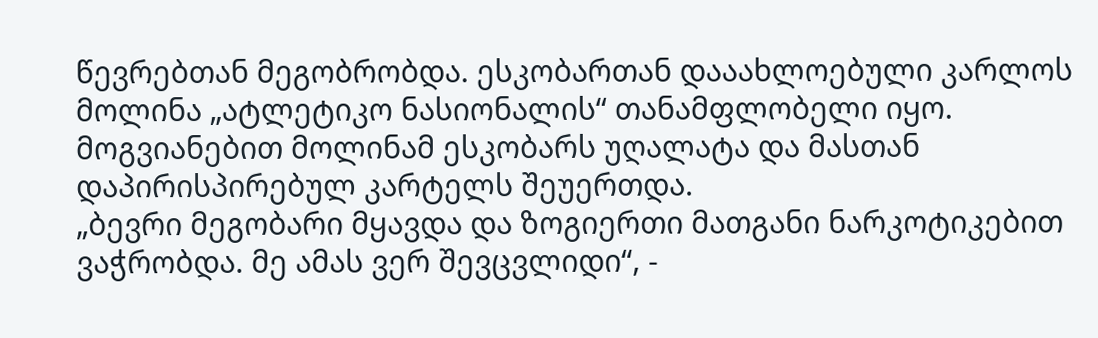წევრებთან მეგობრობდა. ესკობართან დააახლოებული კარლოს მოლინა „ატლეტიკო ნასიონალის“ თანამფლობელი იყო. მოგვიანებით მოლინამ ესკობარს უღალატა და მასთან დაპირისპირებულ კარტელს შეუერთდა.
„ბევრი მეგობარი მყავდა და ზოგიერთი მათგანი ნარკოტიკებით ვაჭრობდა. მე ამას ვერ შევცვლიდი“, -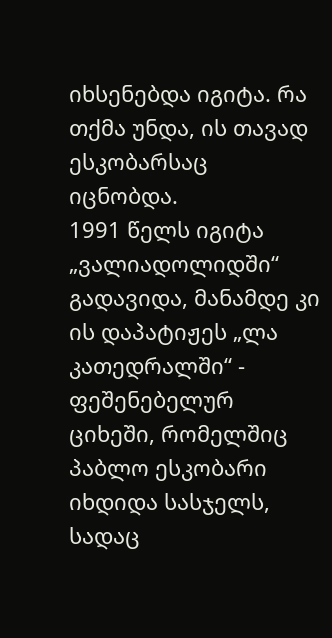იხსენებდა იგიტა. რა თქმა უნდა, ის თავად ესკობარსაც იცნობდა.
1991 წელს იგიტა „ვალიადოლიდში“ გადავიდა, მანამდე კი ის დაპატიჟეს „ლა კათედრალში“ - ფეშენებელურ ციხეში, რომელშიც პაბლო ესკობარი იხდიდა სასჯელს, სადაც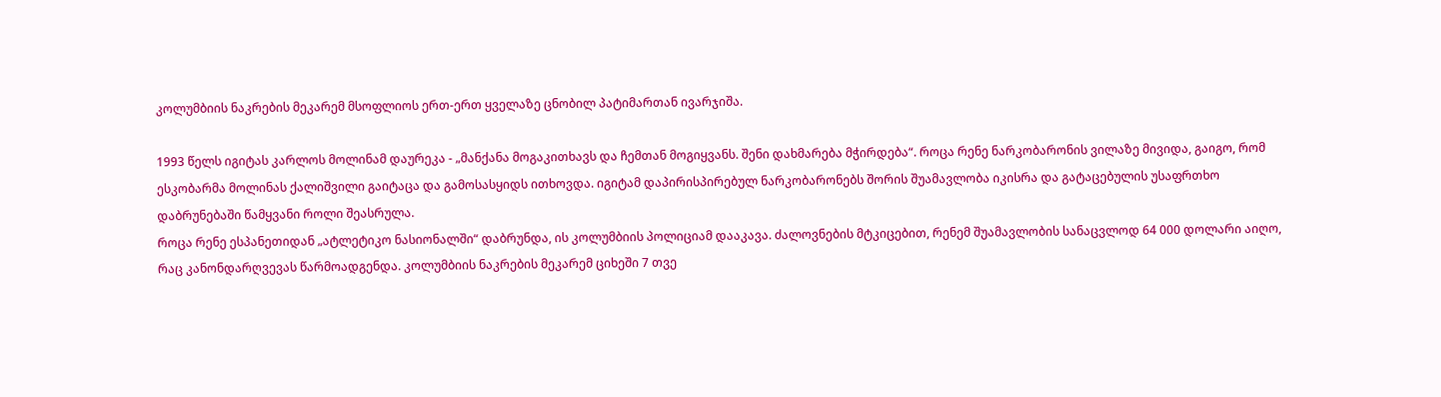კოლუმბიის ნაკრების მეკარემ მსოფლიოს ერთ-ერთ ყველაზე ცნობილ პატიმართან ივარჯიშა.

1993 წელს იგიტას კარლოს მოლინამ დაურეკა - „მანქანა მოგაკითხავს და ჩემთან მოგიყვანს. შენი დახმარება მჭირდება“. როცა რენე ნარკობარონის ვილაზე მივიდა, გაიგო, რომ ესკობარმა მოლინას ქალიშვილი გაიტაცა და გამოსასყიდს ითხოვდა. იგიტამ დაპირისპირებულ ნარკობარონებს შორის შუამავლობა იკისრა და გატაცებულის უსაფრთხო დაბრუნებაში წამყვანი როლი შეასრულა.
როცა რენე ესპანეთიდან „ატლეტიკო ნასიონალში“ დაბრუნდა, ის კოლუმბიის პოლიციამ დააკავა. ძალოვნების მტკიცებით, რენემ შუამავლობის სანაცვლოდ 64 000 დოლარი აიღო, რაც კანონდარღვევას წარმოადგენდა. კოლუმბიის ნაკრების მეკარემ ციხეში 7 თვე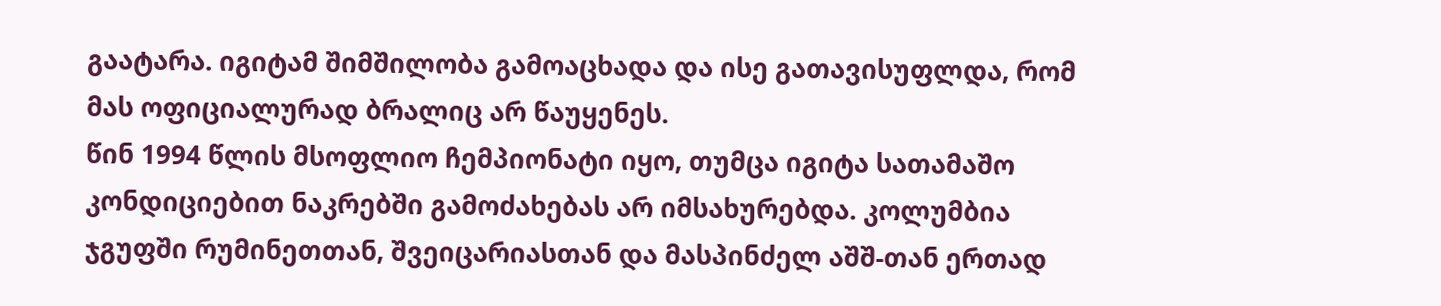გაატარა. იგიტამ შიმშილობა გამოაცხადა და ისე გათავისუფლდა, რომ მას ოფიციალურად ბრალიც არ წაუყენეს.
წინ 1994 წლის მსოფლიო ჩემპიონატი იყო, თუმცა იგიტა სათამაშო კონდიციებით ნაკრებში გამოძახებას არ იმსახურებდა. კოლუმბია ჯგუფში რუმინეთთან, შვეიცარიასთან და მასპინძელ აშშ-თან ერთად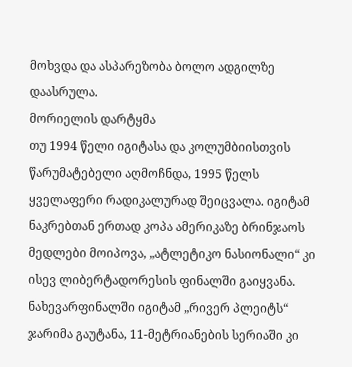მოხვდა და ასპარეზობა ბოლო ადგილზე დაასრულა.
მორიელის დარტყმა
თუ 1994 წელი იგიტასა და კოლუმბიისთვის წარუმატებელი აღმოჩნდა, 1995 წელს ყველაფერი რადიკალურად შეიცვალა. იგიტამ ნაკრებთან ერთად კოპა ამერიკაზე ბრინჯაოს მედლები მოიპოვა, „ატლეტიკო ნასიონალი“ კი ისევ ლიბერტადორესის ფინალში გაიყვანა. ნახევარფინალში იგიტამ „რივერ პლეიტს“ ჯარიმა გაუტანა, 11-მეტრიანების სერიაში კი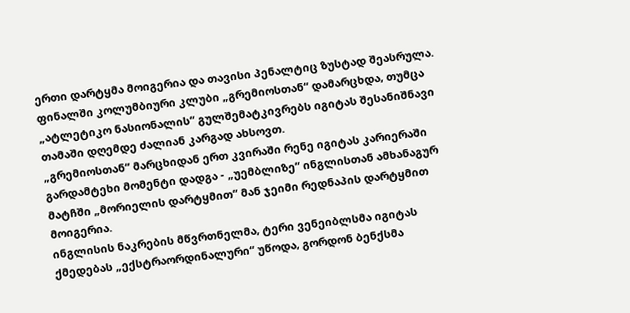ერთი დარტყმა მოიგერია და თავისი პენალტიც ზუსტად შეასრულა. ფინალში კოლუმბიური კლუბი „გრემიოსთან“ დამარცხდა, თუმცა „ატლეტიკო ნასიონალის“ გულშემატკივრებს იგიტას შესანიშნავი თამაში დღემდე ძალიან კარგად ახსოვთ.
„გრემიოსთან“ მარცხიდან ერთ კვირაში რენე იგიტას კარიერაში გარდამტეხი მომენტი დადგა - „უემბლიზე“ ინგლისთან ამხანაგურ მატჩში „მორიელის დარტყმით“ მან ჯეიმი რედნაპის დარტყმით მოიგერია.
ინგლისის ნაკრების მწვრთნელმა, ტერი ვენეიბლსმა იგიტას ქმედებას „ექსტრაორდინალური“ უწოდა, გორდონ ბენქსმა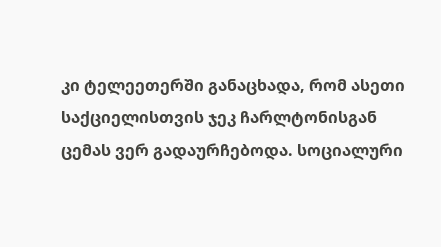კი ტელეეთერში განაცხადა, რომ ასეთი საქციელისთვის ჯეკ ჩარლტონისგან ცემას ვერ გადაურჩებოდა. სოციალური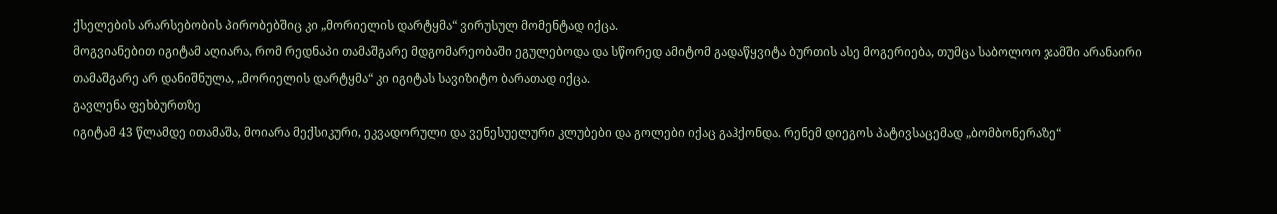ქსელების არარსებობის პირობებშიც კი „მორიელის დარტყმა“ ვირუსულ მომენტად იქცა.
მოგვიანებით იგიტამ აღიარა, რომ რედნაპი თამაშგარე მდგომარეობაში ეგულებოდა და სწორედ ამიტომ გადაწყვიტა ბურთის ასე მოგერიება, თუმცა საბოლოო ჯამში არანაირი თამაშგარე არ დანიშნულა, „მორიელის დარტყმა“ კი იგიტას სავიზიტო ბარათად იქცა.
გავლენა ფეხბურთზე
იგიტამ 43 წლამდე ითამაშა, მოიარა მექსიკური, ეკვადორული და ვენესუელური კლუბები და გოლები იქაც გაჰქონდა. რენემ დიეგოს პატივსაცემად „ბომბონერაზე“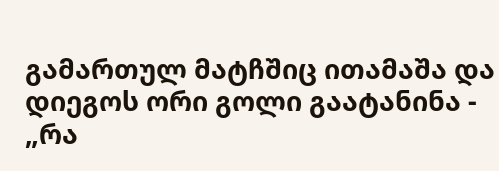გამართულ მატჩშიც ითამაშა და დიეგოს ორი გოლი გაატანინა - „რა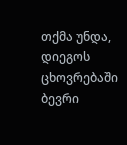თქმა უნდა, დიეგოს ცხოვრებაში ბევრი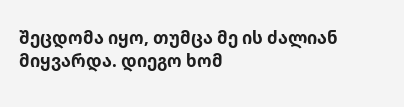შეცდომა იყო, თუმცა მე ის ძალიან მიყვარდა. დიეგო ხომ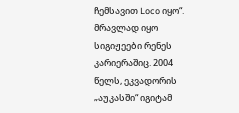ჩემსავით Loco იყო“.
მრავლად იყო სიგიჟეები რენეს კარიერაშიც. 2004 წელს, ეკვადორის „აუკასში“ იგიტამ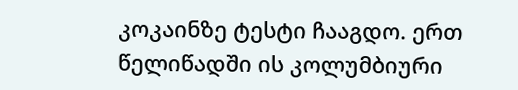კოკაინზე ტესტი ჩააგდო. ერთ წელიწადში ის კოლუმბიური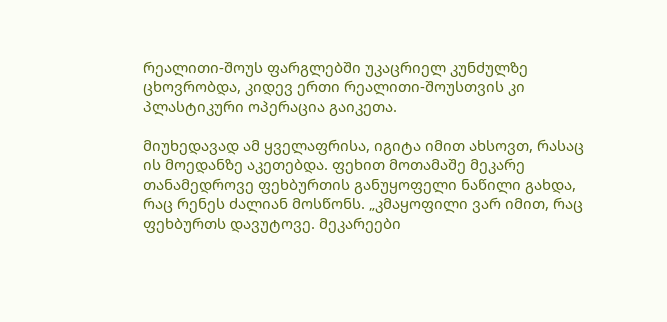რეალითი-შოუს ფარგლებში უკაცრიელ კუნძულზე ცხოვრობდა, კიდევ ერთი რეალითი-შოუსთვის კი პლასტიკური ოპერაცია გაიკეთა.

მიუხედავად ამ ყველაფრისა, იგიტა იმით ახსოვთ, რასაც ის მოედანზე აკეთებდა. ფეხით მოთამაშე მეკარე თანამედროვე ფეხბურთის განუყოფელი ნაწილი გახდა, რაც რენეს ძალიან მოსწონს. „კმაყოფილი ვარ იმით, რაც ფეხბურთს დავუტოვე. მეკარეები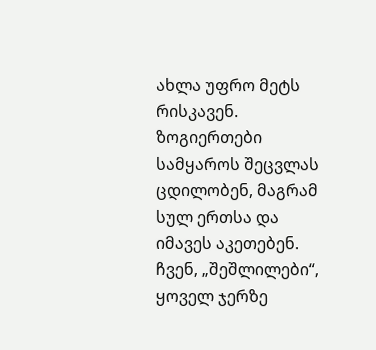ახლა უფრო მეტს რისკავენ. ზოგიერთები სამყაროს შეცვლას ცდილობენ, მაგრამ სულ ერთსა და იმავეს აკეთებენ. ჩვენ, „შეშლილები“, ყოველ ჯერზე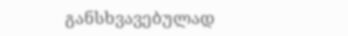განსხვავებულად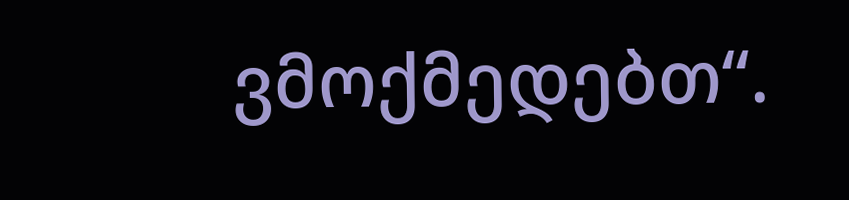ვმოქმედებთ“.